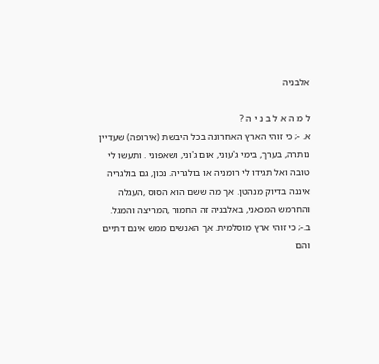אלבניה

ל מ ה א ל ב נ י ה ?
א. -; כי זוהי הארץ האחרונה בכל היבשת (אירופה) שעדיין נותרה, בערך, בימי ג'עוני, אום ג'וני, ושאפוני . ותעשו לי טובה ואל תגידו לי רומניה או בולגריה. נכון, גם בולגריה איננה בדיוק מנהטן. אך מה ששם הוא הסוס ,העגלה והחרמש המכאני, באלבניה זה החמור ,המריצה והמגל.
ב.-; כי זוהי ארץ מוסלמית. אך האנשים ממש אינם דתיים והם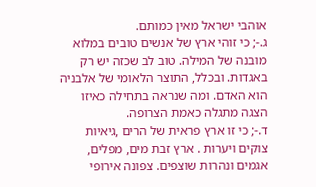אוהבי ישראל מאין כמותם.
ג.-; כי זוהי ארץ של אנשים טובים במלוא מובנה של המילה. טוב לב שכזה יש רק באגדות. ובכלל, התוצר הלאומי של אלבניה הוא האדם. ומה שנראה בתחילה כאיזו הצגה מתגלה כאמת הצרופה.
ד.-; כי זו ארץ פראית של הרים ,גיאיות צוקים ויערות . ארץ זבת מים, מפלים, אגמים ונהרות שוצפים. צפונה אירופי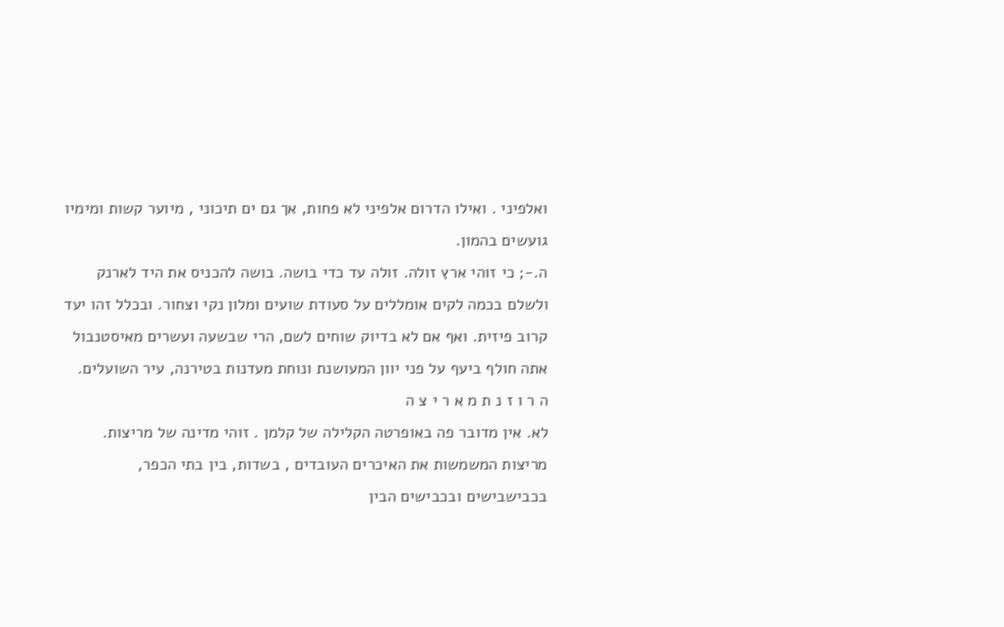ואלפיני . ואילו הדרום אלפיני לא פחות, אך גם ים תיכוני , מיוער קשות ומימיו גועשים בהמון.
ה.-; כי זוהי ארץ זולה. זולה עד כדי בושה. בושה להכניס את היד לארנק ולשלם בכמה לקים אומללים על סעודת שועים ומלון נקי וצחור. ובכלל זהו יעד קרוב פיזית. ואף אם לא בדיוק שוחים לשם, הרי שבשעה ועשרים מאיסטנבול אתה חולף ביעף על פני יוון המעושנת ונוחת מעדנות בטירנה, עיר השועלים.
ה ר ו ז נ ת מ א ר י צ ה
לא. אין מדובר פה באופרטה הקלילה של קלמן . זוהי מדינה של מריצות. מריצות המשמשות את האיכרים העובדים , בשדות, בין בתי הכפר, בכבישבישים ובכבישים הבין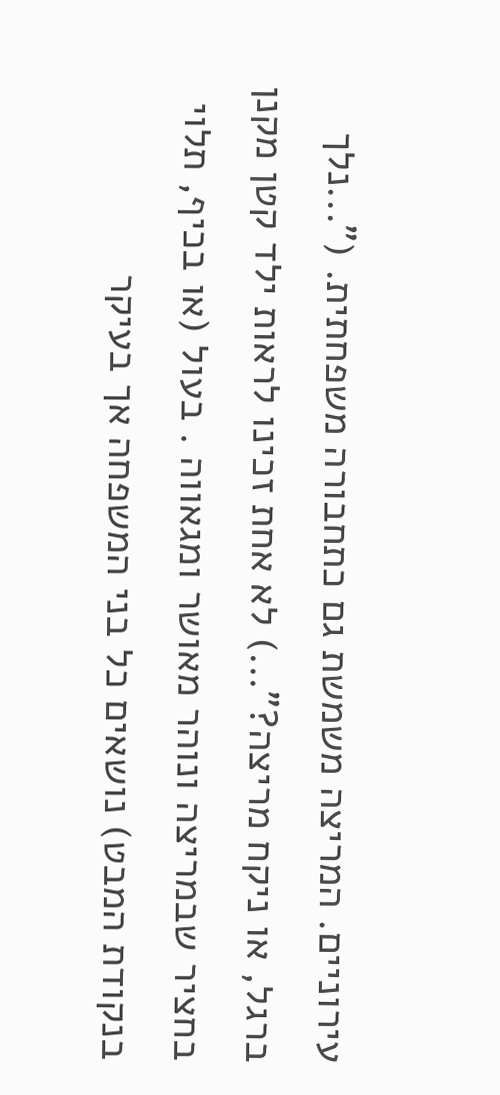עירוניים. המריצה משמשת גם כתחבורה משפחתית. ("...נלך ברגל, או ניקח מריצה?"...) לא אחת זכינו לראות ילד קטן מקנן בחציר שבמריצה ונוהר מאושר ומגאווה . בעול (או בכיף, תלוי בנקודת המבט) נושאים כל בני המשפחה אך בעיקר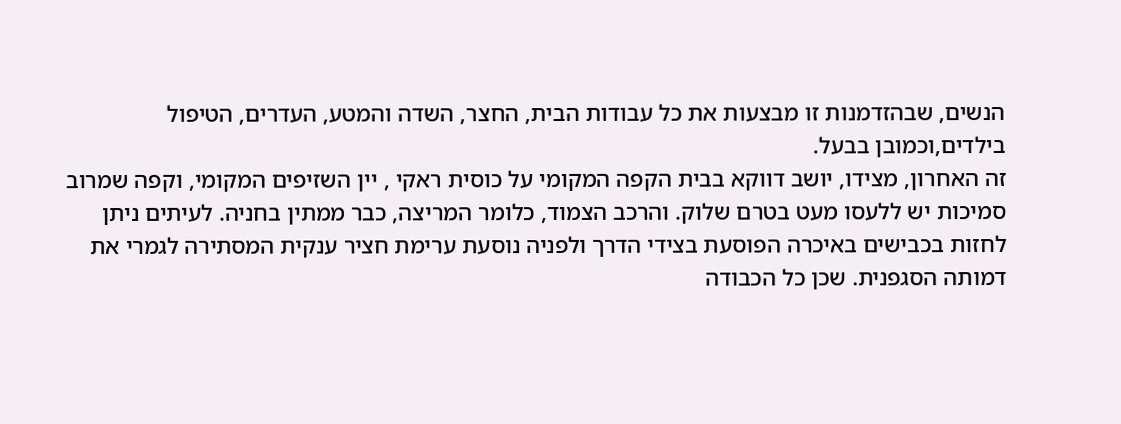הנשים, שבהזדמנות זו מבצעות את כל עבודות הבית, החצר, השדה והמטע, העדרים, הטיפול בילדים,וכמובן בבעל.
זה האחרון, מצידו, יושב דווקא בבית הקפה המקומי על כוסית ראקי , יין השזיפים המקומי, וקפה שמרוב סמיכות יש ללעסו מעט בטרם שלוק. והרכב הצמוד, כלומר המריצה, כבר ממתין בחניה. לעיתים ניתן לחזות בכבישים באיכרה הפוסעת בצידי הדרך ולפניה נוסעת ערימת חציר ענקית המסתירה לגמרי את דמותה הסגפנית. שכן כל הכבודה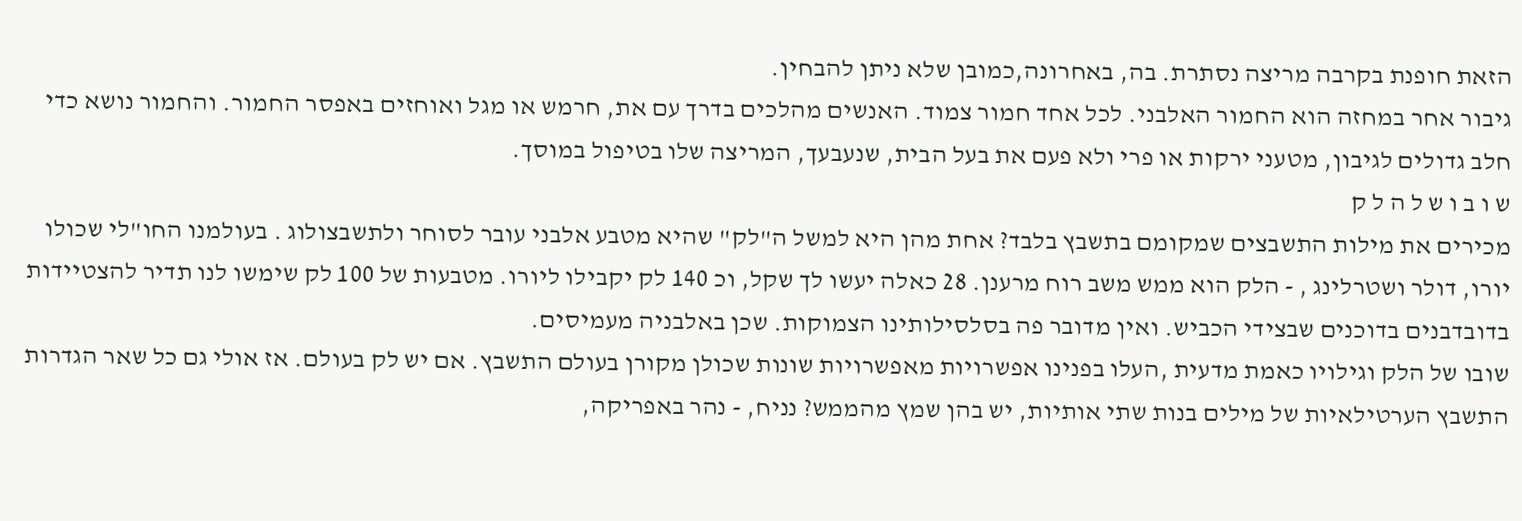הזאת חופנת בקרבה מריצה נסתרת. בה, באחרונה,כמובן שלא ניתן להבחין.
גיבור אחר במחזה הוא החמור האלבני. לכל אחד חמור צמוד. האנשים מהלכים בדרך עם את, חרמש או מגל ואוחזים באפסר החמור. והחמור נושא כדי חלב גדולים לגיבון, מטעני ירקות או פרי ולא פעם את בעל הבית, שנעבעך, המריצה שלו בטיפול במוסך.
ש ו ב ו ש ל ה ל ק
מכירים את מילות התשבצים שמקומם בתשבץ בלבד? אחת מהן היא למשל ה"לק" שהיא מטבע אלבני עובר לסוחר ולתשבצולוג . בעולמנו החו"לי שכולו יורו, דולר ושטרלינג , - הלק הוא ממש משב רוח מרענן. 28 כאלה יעשו לך שקל, וכ 140 לק יקבילו ליורו. מטבעות של 100 לק שימשו לנו תדיר להצטיידות בדובדבנים בדוכנים שבצידי הכביש. ואין מדובר פה בסלסילותינו הצמוקות. שכן באלבניה מעמיסים.
שובו של הלק וגילויו כאמת מדעית ,העלו בפנינו אפשרויות מאפשרויות שונות שכולן מקורן בעולם התשבץ. אם יש לק בעולם. אז אולי גם כל שאר הגדרות התשבץ הערטילאיות של מילים בנות שתי אותיות, יש בהן שמץ מהממש? נניח, - נהר באפריקה,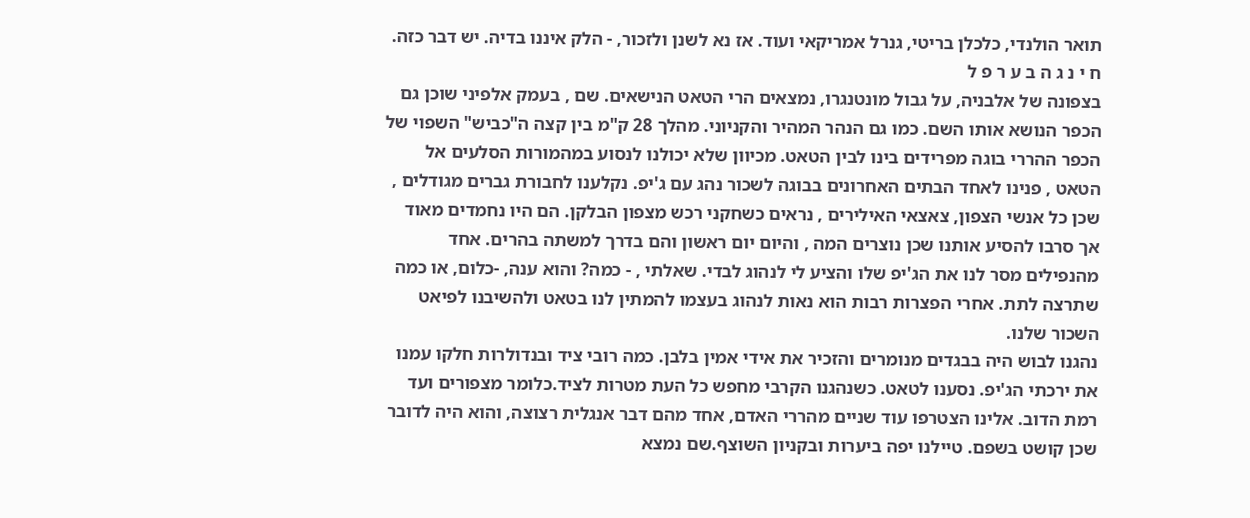תואר הולנדי, כלכלן בריטי, גנרל אמריקאי ועוד. אז נא לשנן ולזכור, - הלק איננו בדיה. יש דבר כזה.
ח י נ ג ה ב ע ר פ ל
בצפונה של אלבניה, על גבול מונטנגרו, נמצאים הרי הטאט הנישאים. שם , בעמק אלפיני שוכן גם הכפר הנושא אותו השם. כמו גם הנהר המהיר והקניוני. מהלך 28 ק"מ בין קצה ה"כביש" השפוי של הכפר ההררי בוגה מפרידים בינו לבין הטאט. מכיוון שלא יכולנו לנסוע במהמורות הסלעים אל הטאט , פנינו לאחד הבתים האחרונים בבוגה לשכור נהג עם ג'יפ. נקלענו לחבורת גברים מגודלים , שכן כל אנשי הצפון, צאצאי האילירים , נראים כשחקני רכש מצפון הבלקן. הם היו נחמדים מאוד אך סרבו להסיע אותנו שכן נוצרים המה , והיום יום ראשון והם בדרך למשתה בהרים. אחד מהנפילים מסר לנו את הג'יפ שלו והציע לי לנהוג לבדי. שאלתי , - כמה? והוא ענה, -כלום, או כמה שתרצה לתת. אחרי הפצרות רבות הוא נאות לנהוג בעצמו להמתין לנו בטאט ולהשיבנו לפיאט השכור שלנו.
נהגנו לבוש היה בבגדים מנומרים והזכיר את אידי אמין בלבן. כמה רובי ציד ובנדולרות חלקו עמנו את ירכתי הג'יפ. נסענו לטאט. כשנהגנו הקרבי מחפש כל העת מטרות לציד.כלומר מצפורים ועד רמת הדוב. אלינו הצטרפו עוד שניים מהררי האדם, אחד מהם דבר אנגלית רצוצה, והוא היה לדובר שכן קושט בשפם. טיילנו יפה ביערות ובקניון השוצף.שם נמצא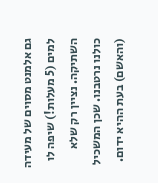גם אלמנט מסוים של מעידה למים (5 מעלות!) שיפה לו השתיקה. נציין רק שלא כולנו נרטבנו. שכן המשכיל (והאשם) בעת ההיא ידום.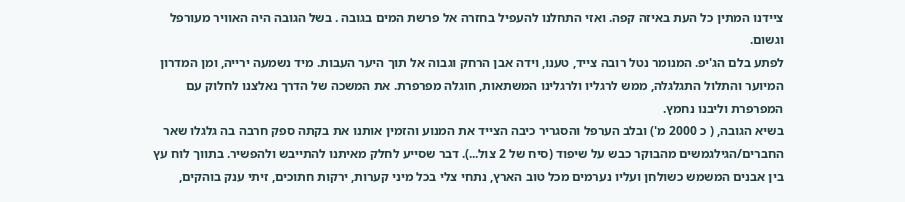ציידנו המתין כל העת באיזה קפה. ואזי התחלנו להעפיל בחזרה אל פרשת המים בגובה . בשל הגובה היה האוויר מעורפל וגשום.
לפתע בלם הג'יפ. המנומר נטל רובה צייד, טענו, וידה אבן הרחק וגבוה אל תוך היער העבות. מיד נשמעה ירייה, ומן המדרון המיוער והתלול התגלגלה, ממש לרגליו ולרגלינו המשתאות, חוגלה מפרפרת. את המשכה של הדרך נאלצנו לחלוק עם המפרפרת וליבנו נחמץ.
בשיא הגובה, ( כ 2000 מ') ובלב הערפל והסגריר כיבה הצייד את המנוע והזמין אותנו את בקתה ספק חרבה בה גלגלו שאר החברים/הגילגמשים מהבוקר כבש על שיפוד (סיח של 2 צול...). דבר שסייע לחלק מאיתנו להתייבש ולהפשיר. בתווך לוח עץ בין אבנים המשמש כשולחן ועליו נערמים מכל טוב הארץ, נתחי צלי בכל מיני קערות, ירקות חתוכים, זיתי ענק בוהקים,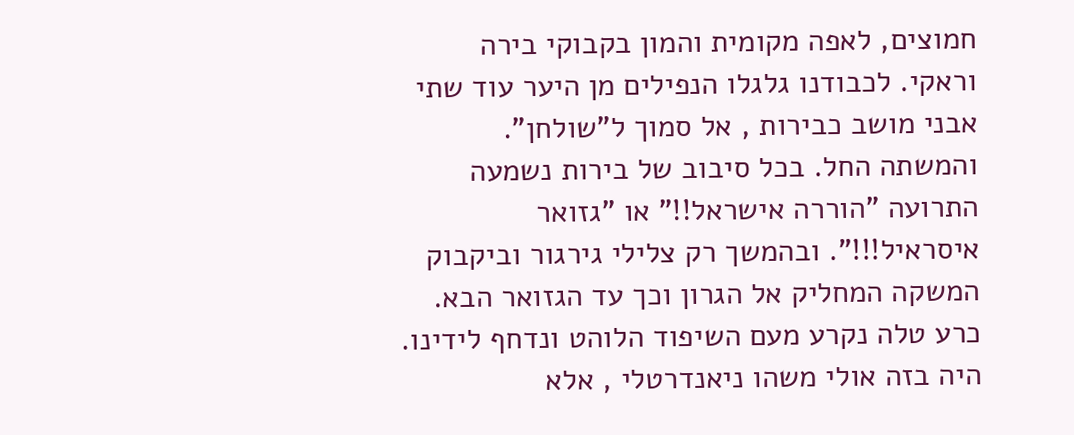חמוצים, לאפה מקומית והמון בקבוקי בירה וראקי. לכבודנו גלגלו הנפילים מן היער עוד שתי אבני מושב כבירות , אל סמוך ל"שולחן". והמשתה החל. בכל סיבוב של בירות נשמעה התרועה "הוררה אישראל!!" או "גזואר איסראיל!!!". ובהמשך רק צלילי גירגור וביקבוק המשקה המחליק אל הגרון וכך עד הגזואר הבא. כרע טלה נקרע מעם השיפוד הלוהט ונדחף לידינו. היה בזה אולי משהו ניאנדרטלי , אלא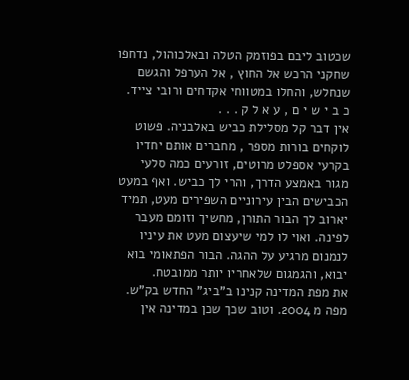שכטוב ליבם בפוזמק הטלה ובאלכוהול, נדחפו שחקני הרכש אל החוץ , אל הערפל והגשם שנחלש, והחלו במטווחי אקדחים ורובי צייד.
כ ב י ש י ם , ע א ל ק . . .
אין דבר קל מסלילת כביש באלבניה. פשוט לוקחים בורות מספר , מחברים אותם יחדיו בקרעי אספלט מרוטים, זורעים כמה סלעי מגור באמצע הדרך, והרי לך כביש. ואף במעט הכבישים הבין עירוניים השפירים מעט, תמיד יארוב לך הבור התורן, מחשיך וזומם מעבר לפינה. ואוי לו למי שיעצום מעט את עיניו לנמנום מרגיע על ההגה. הבור הפתאומי בוא יבוא, והגמגום שלאחריו יותר ממובטח.
את מפת המדינה קנינו ב"ביג" החדש בק"ש. מפה מ 2004. וטוב שכך שכן במדינה אין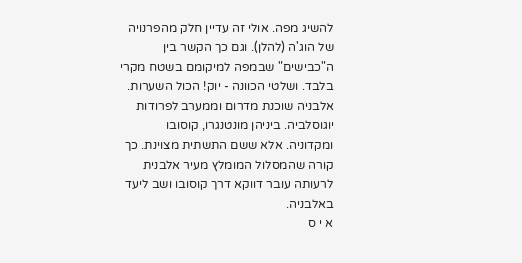להשיג מפה. אולי זה עדיין חלק מהפרנויה של הוג'ה (להלן). וגם כך הקשר בין ה"כבישים" שבמפה למיקומם בשטח מקרי בלבד. ושלטי הכוונה - יוק! הכול השערות. אלבניה שוכנת מדרום וממערב לפרודות יוגוסלביה. ביניהן מונטנגרו, קוסובו ומקדוניה. אלא ששם התשתית מצוינת. כך קורה שהמסלול המומלץ מעיר אלבנית לרעותה עובר דווקא דרך קוסובו ושב ליעד באלבניה.
א י ס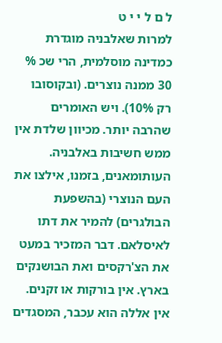ל ם ל י י ט
למרות שאלבניה מוגדרת כמדינה מוסלמית, הרי שכ % 30 ממנה נוצרים. (ובקוסובו רק 10%). ויש האומרים שהרבה יותר. מכיוון שלדת אין ממש חשיבות באלבניה. העותומאנים, בזמנו, אילצו את העם הנוצרי (בהשפעת הבולגרים) להמיר את דתו לאיסלאם. דבר המזכיר במעט את הצ'רקסים ואת הבושנקים בארץ. אין בורקות או זקנים. אין אללה הוא עכבר, המסגדים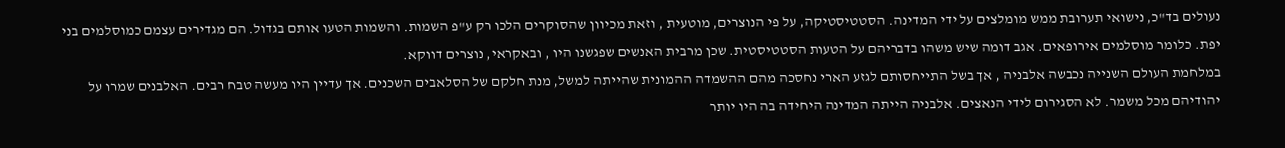נעולים בד"כ, נישואי תערובת ממש מומלצים על ידי המדינה. הסטטיסטיקה, על פי הנוצרים, מוטעית , וזאת מכיוון שהסוקרים הלכו רק ע"פ השמות. והשמות הטעו אותם בגדול. הם מגדירים עצמם כמוסלמים בני יפת. כלומר מוסלמים אירופאים. אגב דומה שיש משהו בדבריהם על הטעות הסטטיסטית. שכן מרבית האנשים שפגשנו היו , ובאקראי, נוצרים דווקא.
במלחמת העולם השנייה נכבשה אלבניה , אך בשל התייחסותם לגזע הארי נחסכה מהם ההשמדה ההמונית שהייתה למשל, מנת חלקם של הסלאבים השכנים. אך עדיין היו מעשה טבח רבים. האלבנים שמרו על יהודיהם מכל משמר. לא הסגירום לידי הנאצים. אלבניה הייתה המדינה היחידה בה היו יותר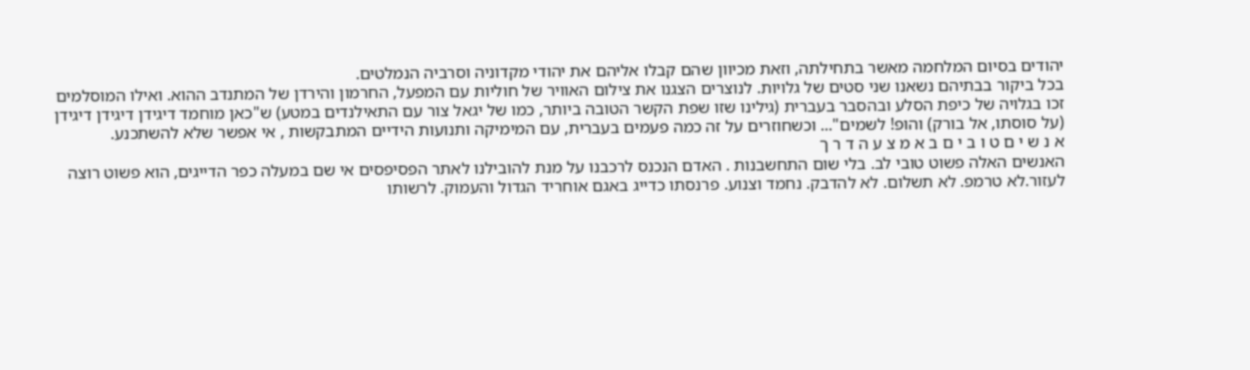יהודים בסיום המלחמה מאשר בתחילתה, וזאת מכיוון שהם קבלו אליהם את יהודי מקדוניה וסרביה הנמלטים.
בכל ביקור בבתיהם נשאנו שני סטים של גלויות. לנוצרים הצגנו את צילום האוויר של חוליות עם המפעל, החרמון והירדן של המתנדב ההוא. ואילו המוסלמים זכו בגלויה של כיפת הסלע ובהסבר בעברית (גילינו שזו שפת הקשר הטובה ביותר, כמו של יגאל צור עם התאילנדים במטע) ש"כאן מוחמד דיגידן דיגידן דיגידן (על סוסתו, אל בורק) והופ! לשמים"... וכשחוזרים על זה כמה פעמים בעברית, עם המימיקה ותנועות הידיים המתבקשות , אי אפשר שלא להשתכנע.
א נ ש י ם ט ו ב י ם ב א מ צ ע ה ד ר ך
האנשים האלה פשוט טובי לב. בלי שום התחשבנות . האדם הנכנס לרכבנו על מנת להובילנו לאתר הפסיפסים אי שם במעלה כפר הדייגים, הוא פשוט רוצה לעזור.לא טרמפ. לא תשלום. לא להדבק. נחמד וצנוע. פרנסתו כדייג באגם אוחריד הגדול והעמוק. לרשותו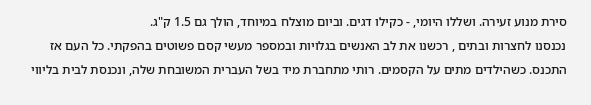סירת מנוע זעירה. ושללו היומי, - כקילו דגים. וביום מוצלח במיוחד, הולך גם 1.5 ק"ג.
נכנסנו לחצרות ובתים , רכשנו את לב האנשים בגלויות ובמספר מעשי קסם פשוטים בהפקתי. כל העם אז התכנס. כשהילדים מתים על הקסמים. רותי מתחברת מיד בשל העברית המשובחת שלה, ונכנסת לבית בליווי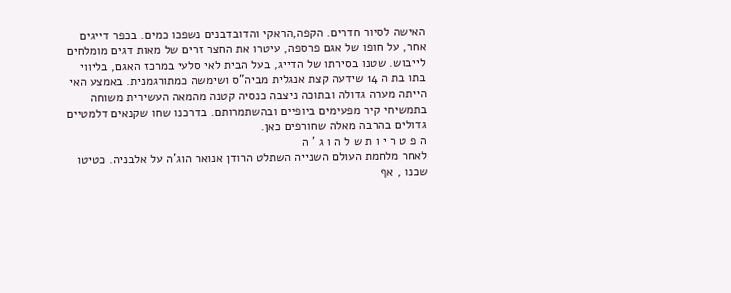האישה לסיור חדרים. הקפה,הראקי והדובדבנים נשפכו כמים. בכפר דייגים אחר, על חופו של אגם פרספה, עיטרו את החצר זרים של מאות דגים מומלחים לייבוש. שטנו בסירתו של הדייג, בעל הבית לאי סלעי במרכז האגם, בליווי בתו בת ה 14 שידעה קצת אנגלית מביה"ס ושימשה כמתורגמנית. באמצע האי הייתה מערה גדולה ובתוכה ניצבה כנסיה קטנה מהמאה העשירית משוחה בתמשיחי קיר מפעימים ביופיים ובהשתמרותם. בדרכנו שחו שקנאים דלמטיים גדולים בהרבה מאלה שחורפים כאן.
ה פ ט ר י ו ת ש ל ה ו ג ' ה
לאחר מלחמת העולם השנייה השתלט הרודן אנואר הוג'ה על אלבניה. כטיטו שכנו , אף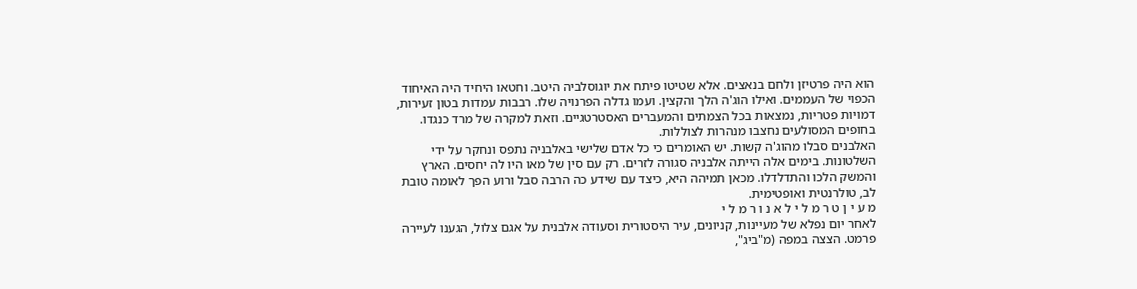הוא היה פרטיזן ולחם בנאצים. אלא שטיטו פיתח את יוגוסלביה היטב. וחטאו היחיד היה האיחוד הכפוי של העממים. ואילו הוג'ה הלך והקצין. ועמו גדלה הפרנויה שלו. רבבות עמדות בטון זעירות, דמויות פטריות, נמצאות בכל הצמתים והמעברים האסטרטגיים. וזאת למקרה של מרד כנגדו. בחופים המסולעים נחצבו מנהרות לצוללות.
האלבנים סבלו מהוג'ה קשות. יש האומרים כי כל אדם שלישי באלבניה נתפס ונחקר על ידי השלטונות. בימים אלה הייתה אלבניה סגורה לזרים. רק עם סין של מאו היו לה יחסים. הארץ והמשק הלכו והתדלדלו. מכאן תמיהה היא, כיצד עם שידע כה הרבה סבל ורוע הפך לאומה טובת לב, טולרנטית ואופטימית.
מ ע י ן ט ר מ ל י ל א נ ו ר מ ל י
לאחר יום נפלא של מעיינות, קניונים, עיר היסטורית וסעודה אלבנית על אגם צלול, הגענו לעיירה פרמט. הצצה במפה (מ"ביג",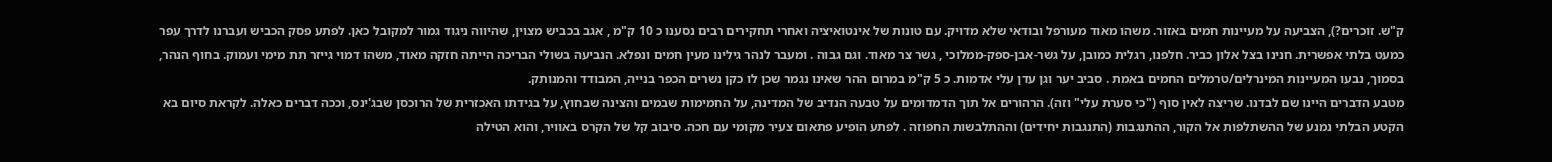ק"ש. זוכרים?), הצביעה על מעיינות חמים באזור. משהו מאוד מעורפל ובודאי שלא מדויק. עם טונות של אינטואיציה ואחרי תחקירים רבים נסענו כ 10 ק"מ , אגב בכביש מצוין, שהיווה ניגוד גמור למקובל כאן. לפתע פסק הכביש ועברנו לדרך עפר כמעט בלתי אפשרית. חנינו בצל אלון כביר. חלפנו, רגלית כמובן, על גשר-אבן-ספק-ממלוכי , גשר צר מאוד. וגם גבוה . ומעבר לנהר גילינו מעין חמים ונפלא. הנביעה בשולי הבריכה הייתה חזקה מאוד, משהו דמוי גייזר תת מימי ועמוק. בחוף הנהר, בסמוך, נבעו המעיינות המינרלים/טרמלים החמים באמת . סביב יער וגן עדן עלי אדמות. כ 5 ק"מ במרום ההר שאינו נגמר שכן לו כקן נשרים הכפר בנייה, המבודד והמנותק.
מטבע הדברים היינו שם לבדנו. שריצה לאין סוף ("כי סערת עלי" וזה). הרהורים אל תוך הדמדומים על טבעה הנדיב של המדינה, על החמימות שבמים והצינה שבחוץ, על בגידתו האכזרית של הרוכסן שבג'ינס, וככה דברים כאלה. לקראת סיום בא הקטע הבלתי נמנע של ההשתלפות אל הקור, ההתנגבות (התנגבות יחידים) וההתלבשות החפוזה . לפתע הופיע פתאום צעיר מקומי עם חכה. סיבוב קל של הקרס באוויר, והוא הטילה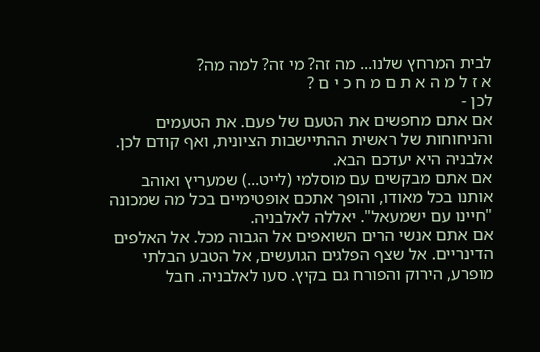לבית המרחץ שלנו... מה זה? מי זה? למה מה?
א ז ל מ ה א ת ם מ ח כ י ם ?
לכן -
אם אתם מחפשים את הטעם של פעם. את הטעמים והניחוחות של ראשית ההתיישבות הציונית, ואף קודם לכן. אלבניה היא יעדכם הבא.
אם אתם מבקשים עם מוסלמי (לייט...) שמעריץ ואוהב אותנו בכל מאודו, והופך אתכם אופטימיים בכל מה שמכונה "חיינו עם ישמעאל". יאללה לאלבניה.
אם אתם אנשי הרים השואפים אל הגבוה מכל. אל האלפים הדינריים. אל שצף הפלגים הגועשים, אל הטבע הבלתי מופרע, הירוק והפורח גם בקיץ. סעו לאלבניה. חבל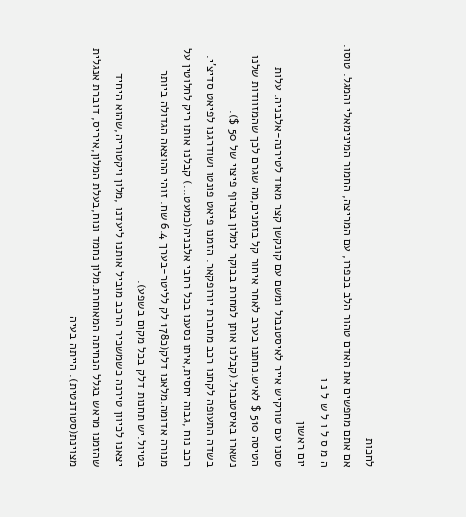לחכות
אם אתם מחפשים את האדם טהור הלב בכפרו, עם המריצה, החמור המינימאלי והמגל. טוסו.
ה מ ס ל ו ל ש ל נ ו
יום ראשון
טסנו עם טורקיש אייר לאיסטנבול ומשם עם קונקשן קצר מאוד לטירנה-אלבניה. עלות
הטיסה 510 $ לאיש.נחתנו בערב לאחר איחור קל בזמנים,מה שגרם לכך שהמזוודות שלנו נשארו באיסטנבול.(קבלנו אותן למחרת בבוקר למלון בצרוף פיצוי של 50 $).
בשדה התעופה לקחנו רכב מחברת יורופקאר. הזמנו פיאט פונטו ושודרגנו לפיאט סדיצ'י. רכב נוח ,גבוה יחסית,איתו נסענו בכל רחבי אלבניה(כמעט...) קבלנו אותו ריק לחלוטין על מנורה אדומה.מלאנו דלק(כ178 לק לליטר-בערך 6.4 שח. זוהי ההוצאה הגדולה ביותר בטיול.יש תחנות דלק בכל מקום בשפע).
יצאנו לכיוון טירנה כשמשכיר הרכב מוביל אותנו ליעדנו ,מלון ויקטוריה,שהוא היחיד שהזמנו מראש בגלל הנחיתה המאוחרת.מלון נחמד ונוח,בעלת המלון,איריס, דוברת אנגלית מצוינת(סטודנטית). הייתה בעיה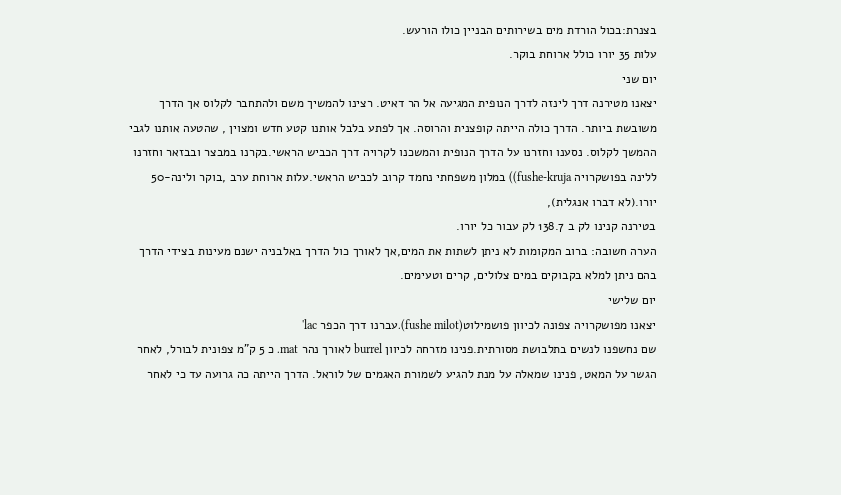בצנרת:בכול הורדת מים בשירותים הבניין כולו הורעש.
עלות 35 יורו כולל ארוחת בוקר.
יום שני
יצאנו מטירנה דרך לינזה לדרך הנופית המגיעה אל הר דאיט. רצינו להמשיך משם ולהתחבר לקלוס אך הדרך משובשת ביותר. הדרך כולה הייתה קופצנית והרוסה. אך לפתע בלבל אותנו קטע חדש ומצוין , שהטעה אותנו לגבי ההמשך לקלוס. נסענו וחזרנו על הדרך הנופית והמשכנו לקרויה דרך הכביש הראשי.בקרנו במבצר ובבזאר וחזרנו ללינה בפושקרויה fushe-kruja)) במלון משפחתי נחמד קרוב לכביש הראשי.עלות ארוחת ערב ,בוקר ולינה-50 יורו.(לא דברו אנגלית),
בטירנה קנינו לק ב 138.7 לק עבור כל יורו.
הערה חשובה: ברוב המקומות לא ניתן לשתות את המים,אך לאורך כול הדרך באלבניה ישנם מעינות בצידי הדרך בהם ניתן למלא בקבוקים במים צלולים, קרים וטעימים.
יום שלישי
יצאנו מפושקרויה צפונה לכיוון פושמילוט(fushe milot).עברנו דרך הכפר lac'
שם נחשפנו לנשים בתלבושת מסורתית.פנינו מזרחה לכיוון burrel לאורך נהר mat. כ 5 ק"מ צפונית לבורל, לאחר הגשר על המאט, פנינו שמאלה על מנת להגיע לשמורת האגמים של לוראל. הדרך הייתה כה גרועה עד כי לאחר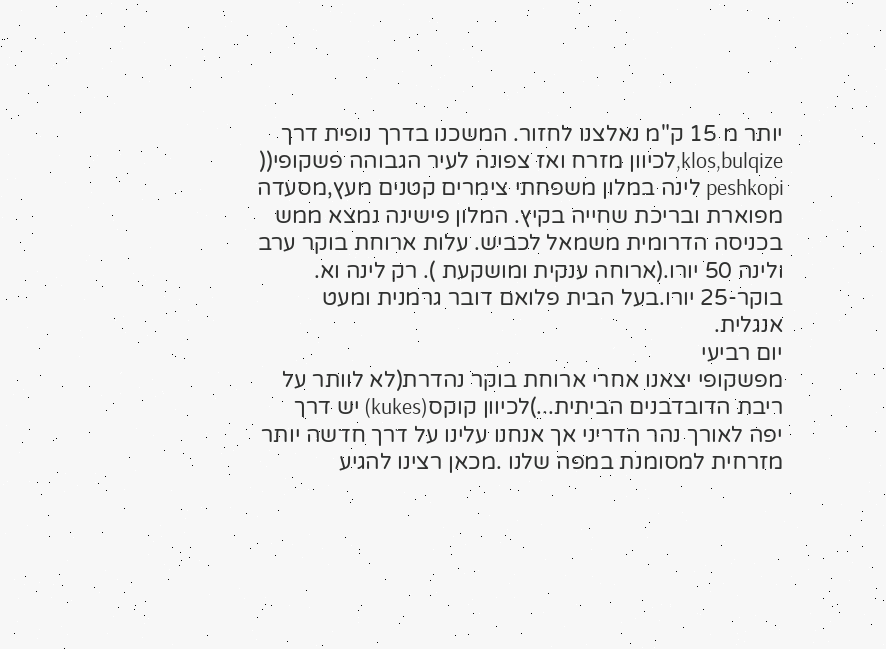יותר מ 15 ק"מ נאלצנו לחזור. המשכנו בדרך נופית דרך klos,bulqize,לכיוון מזרח ואז צפונה לעיר הגבוהה פשקופי(( peshkopi לינה במלון משפחתי צימרים קטנים מעץ,מסעדה מפוארת ובריכת שחייה בקיץ. המלון פישינה נמצא ממש בכניסה הדרומית משמאל לכביש. עלות ארוחת בוקר ערב ולינה 50 יורו.(ארוחה ענקית ומושקעת ). רק לינה וא. בוקר-25 יורו.בעל הבית פלואם דובר גרמנית ומעט אנגלית.
יום רביעי
מפשקופי יצאנו אחרי ארוחת בוקר נהדרת(לא לוותר על ריבת הדובדבנים הביתית...)לכיוון קוקס(kukes) יש דרך יפה לאורך נהר הדריני אך אנחנו עלינו על דרך חדשה יותר מזרחית למסומנת במפה שלנו .מכאן רצינו להגיע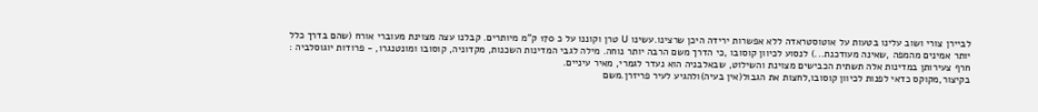לביירן צורי ושוב עלינו בטעות על אוטוסטראדה ללא אפשרות ירידה היכן שרצינו.עשינו U טרן וקוננו על כ 170 ק"מ מיותרים. קבלנו עצה מצוינת מעוברי אורח (שהם בדרך כלל יותר אמינים מהמפה ,שאינה מעודכנת...) לנסוע לכיוון קוסובו ,כי הדרך משם הרבה יותר נוחה. מילה לגבי המדינות השכנות, מקדוניה, קוסובו ומונטנגרו, - פרודות יוגוסלביה : חרף צעירותן במדינות אלה תשתית הכבישים מצוינת והשילוט, שבאלבניה הוא נעדר לגמרי, מאיר עיניים.
בקיצור,מקוקס כדאי לפנות לכיוון קוסובו,לחצות את הגבול(אין בעיה)ולהגיע לעיר פריזרן.משם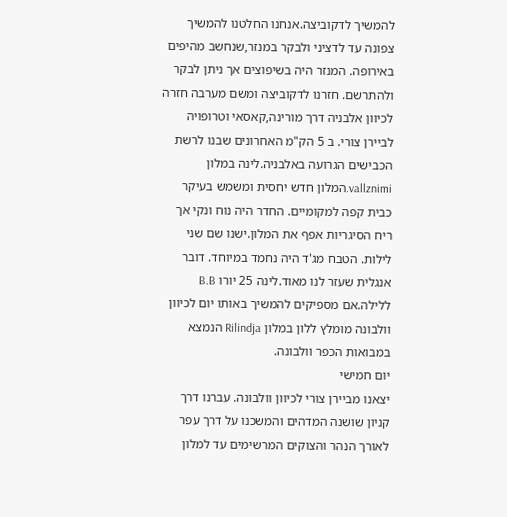להמשיך לדקוביצה.אנחנו החלטנו להמשיך צפונה עד לדציני ולבקר במנזר,שנחשב מהיפים באירופה. המנזר היה בשיפוצים אך ניתן לבקר ולהתרשם. חזרנו לדקוביצה ומשם מערבה חזרה לכיוון אלבניה דרך מורינה,קאסאי וטרופויה לביירן צורי. ב 5 הק"מ האחרונים שבנו לרשת הכבישים הגרועה באלבניה.לינה במלון vallznimi.המלון חדש יחסית ומשמש בעיקר כבית קפה למקומיים. החדר היה נוח ונקי אך ריח הסיגריות אפף את המלון.ישנו שם שני לילות. הטבח מג'ד היה נחמד במיוחד. דובר אנגלית שעזר לנו מאוד.לינה 25 יורו B.B ללילה.אם מספיקים להמשיך באותו יום לכיוון וולבונה מומלץ ללון במלון Rilindja הנמצא במבואות הכפר וולבונה.
יום חמישי
יצאנו מביירן צורי לכיוון וולבונה. עברנו דרך קניון שושנה המדהים והמשכנו על דרך עפר לאורך הנהר והצוקים המרשימים עד למלון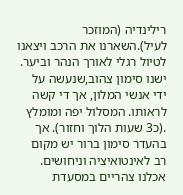רילינדיה (המוזכר לעיל).השארנו את הרכב ויצאנו לטיול רגלי לאורך הנהר וביער. ישנו סימון צהוב,שנעשה על ידי אנשי המלון, אך די קשה לראותו. המסלול יפה ומומלץ .(כ3 שעות הלוך וחזור). אך בהעדר סימון ברור יש מקום רב לאינטואיציה וניחושים. אכלנו צהריים במסעדת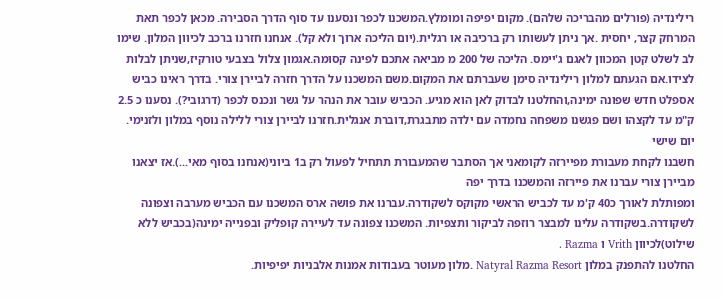רילינדיה (פורלים מהבריכה שלהם). מקום יפיפה ומומלץ.המשכנו לכפר ונסענו עד סוף הדרך הסבירה. מכאן לכפר תאת המרחק קצר, יחסית .אך ניתן לעשותו רק ברכיבה או רגלית.(יום הליכה ארוך ולא קל). אנחנו חזרנו ברכב לכיוון המלון. שימו לב לשלט קטן המכוון לאגם ג'יימס. הליכה של 200 מ מביאה אתכם לפינה קסומה.אגמון צלול בצבעי טורקיז,שניתן לבלות לצידו.אם הגעתם למלון רילינדיה סימן שעברתם את המקום.משם המשכנו על הדרך חזרה לביירן צורי. בדרך ראינו כביש אספלט חדש שפונה ימינה,והחלטנו לבדוק לאן הוא מגיע. הכביש עובר את הנהר על גשר ונכנס לכפר (דרגובי?). נסענו כ 2.5 ק"מ עד לקצהו ושם פגשנו משפחה נחמדה עם ילדה מתבגרת,דוברת אנגלית.חזרנו לביירן צורי ללילה נוסף במלון ולזנימי.
יום שישי
חשבנו לקחת מעבורת מפיירזה לקומאני אך הסתבר שהמעבורת תתחיל לפעול רק ב1 ביוני(אנחנו בסוף מאי...).אז יצאנו מביירן צורי עברנו את פיירזה והמשכנו בדרך יפה
ומפותלת לאורך כ40 ק'מ עד לכביש הראשי מקוקס לשקודרה.עברנו את פושה ארס המשכנו עם הכביש מערבה וצפונה לשקודרה.בשקודרה עלינו למבצר רוזפה לביקור ותצפיות. המשכנו צפונה עד לעיירה קופליק ובפנייה ימינה(בכביש ללא שילוט)לכיוון Vrith ו Razma .
החלטנו להתפנק במלון Natyral Razma Resort .מלון מעוטר בעבודות אמנות אלבניות יפיפיות.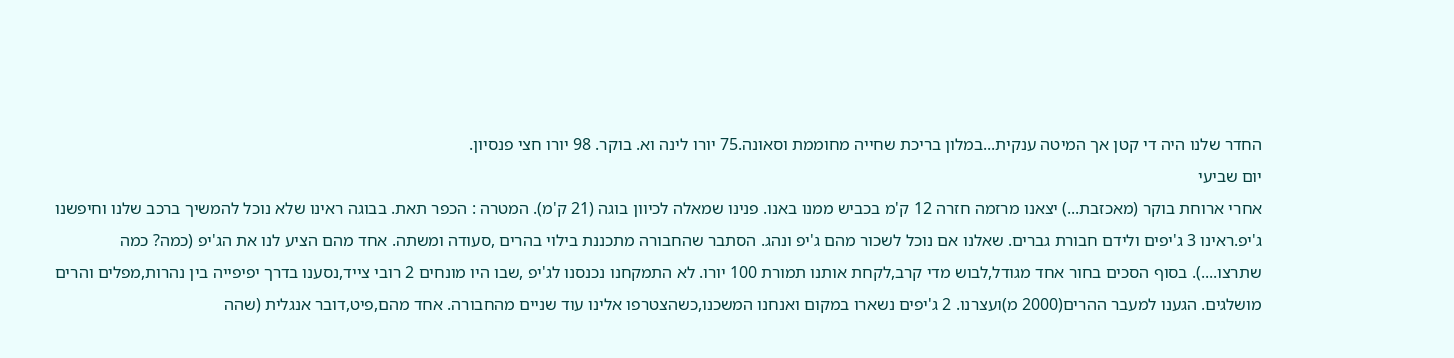החדר שלנו היה די קטן אך המיטה ענקית...במלון בריכת שחייה מחוממת וסאונה.75 יורו לינה וא. בוקר. 98 יורו חצי פנסיון.
יום שביעי
אחרי ארוחת בוקר (מאכזבת...) יצאנו מרזמה חזרה 12 ק'מ בכביש ממנו באנו. פנינו שמאלה לכיוון בוגה (21 ק'מ). המטרה : הכפר תאת. בבוגה ראינו שלא נוכל להמשיך ברכב שלנו וחיפשנו ג'יפ.ראינו 3 ג'יפים ולידם חבורת גברים. שאלנו אם נוכל לשכור מהם ג'יפ ונהג. הסתבר שהחבורה מתכננת בילוי בהרים ,סעודה ומשתה. אחד מהם הציע לנו את הג'יפ (כמה? כמה שתרצו....). בסוף הסכים בחור אחד מגודל,לבוש מדי קרב,לקחת אותנו תמורת 100 יורו. לא התמקחנו נכנסנו לג'יפ ,שבו היו מונחים 2 רובי צייד,נסענו בדרך יפיפייה בין נהרות,מפלים והרים מושלגים. הגענו למעבר ההרים(2000 מ)ועצרנו. 2 ג'יפים נשארו במקום ואנחנו המשכנו,כשהצטרפו אלינו עוד שניים מהחבורה. אחד מהם,פיט,דובר אנגלית (שהה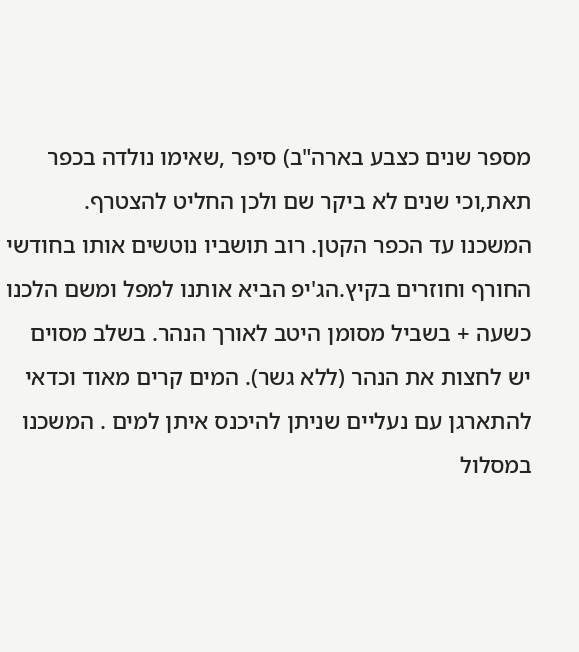מספר שנים כצבע בארה"ב) סיפר ,שאימו נולדה בכפר תאת,וכי שנים לא ביקר שם ולכן החליט להצטרף.
המשכנו עד הכפר הקטן. רוב תושביו נוטשים אותו בחודשי החורף וחוזרים בקיץ.הג'יפ הביא אותנו למפל ומשם הלכנו כשעה + בשביל מסומן היטב לאורך הנהר. בשלב מסוים יש לחצות את הנהר (ללא גשר). המים קרים מאוד וכדאי להתארגן עם נעליים שניתן להיכנס איתן למים . המשכנו במסלול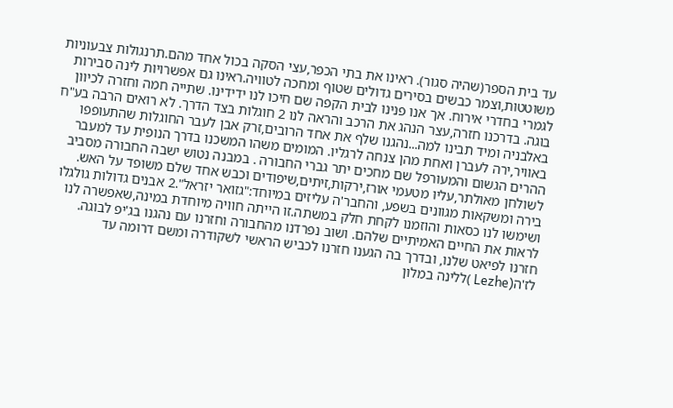עד בית הספר(שהיה סגור). ראינו את בתי הכפר,עצי הסקה בכול אחד מהם.תרנגולות צבעוניות משוטטות,וצמר כבשים בסירים גדולים שטוף ומחכה לטוויה.ראינו גם אפשרויות לינה סבירות לגמרי בחדרי אירוח. אך אנו פנינו לבית הקפה שם חיכו לנו ידידינו. שתייה חמה וחזרה לכיוון בוגה. בדרכנו חזרה,עצר הנהג את הרכב והראה לנו 2 חוגלות בצד הדרך. לא רואים הרבה בע"ח באלבניה ומיד תבינו למה...נהגנו שלף את אחד הרובים,זרק אבן לעבר החוגלות שהתעופפו באוויר,ירה לעברן ואחת מהן צנחה לרגליו. המומים משהו המשכנו בדרך הנופית עד למעבר ההרים הגשום והמעורפל שם מחכים יתר גברי החבורה . במבנה נטוש ישבה החבורה מסביב לשולחן מאולתר,עליו מטעמי אורז,ירקות,זיתים,שיפודים וכבש אחד שלם משופד על האש. בירה ומשקאות מגוונים בשפע, והחבר'ה עליזים במיוחד:"גזואר יזראל".2 אבנים גדולות גולגלו ושימשו לנו כסאות והוזמנו לקחת חלק במשתה.זו הייתה חוויה מיוחדת במינה,שאפשרה לנו לראות את החיים האמיתיים שלהם. ושוב נפרדנו מהחבורה וחזרנו עם נהגנו בג'יפ לבוגה.
חזרנו לפיאט שלנו, ובדרך בה הגענו חזרנו לכביש הראשי לשקודרה ומשם דרומה עד לז'ה(Lezhe )ללינה במלון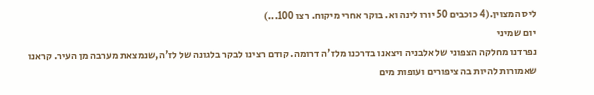ליס המצוין.(4 כוכבים 50 יורו לינה וא. בוקר אחרי מיקוח. רצו 100...)
יום שמיני
נפרדנו מחלקה הצפוני של אלבניה ויצאנו בדרכנו מלז'ה דרומה. קודם רצינו לבקר בלגונה של לז'ה,שנמצאת מערבה מן העיר. קראנו שאמורות להיות בה ציפורים ועופות מים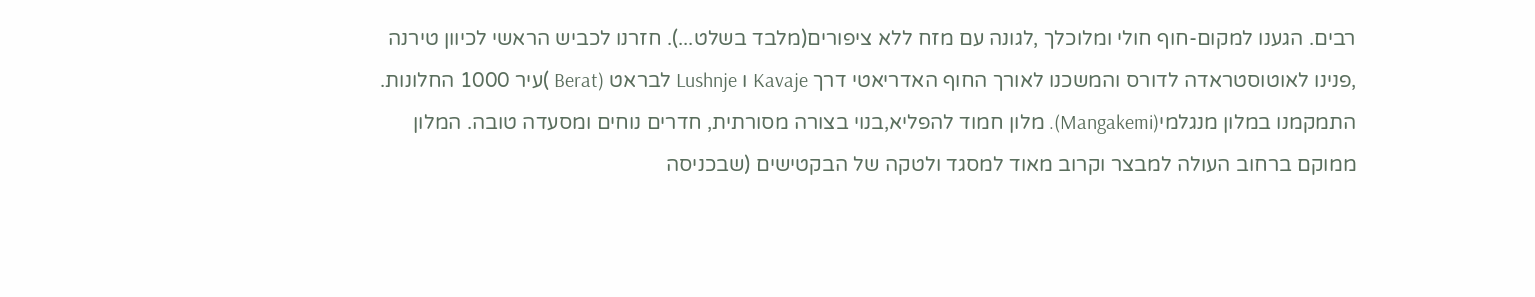רבים. הגענו למקום-חוף חולי ומלוכלך ,לגונה עם מזח ללא ציפורים(מלבד בשלט...). חזרנו לכביש הראשי לכיוון טירנה ,פנינו לאוטוסטראדה לדורס והמשכנו לאורך החוף האדריאטי דרך Kavaje ו Lushnje לבראט (Berat )עיר 1000 החלונות. התמקמנו במלון מנגלמי(Mangakemi). מלון חמוד להפליא,בנוי בצורה מסורתית, חדרים נוחים ומסעדה טובה. המלון ממוקם ברחוב העולה למבצר וקרוב מאוד למסגד ולטקה של הבקטישים (שבכניסה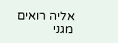אליה רואים מגני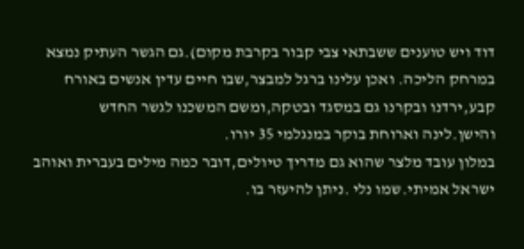דוד ויש טוענים ששבתאי צבי קבור בקרבת מקום).גם הגשר העתיק נמצא במרחק הליכה. ואכן עלינו ברגל למבצר,שבו חיים עדין אנשים באורח קבע,ירדנו ובקרנו גם במסגד ובטקה,ומשם המשכנו לגשר החדש והישן.לינה וארוחת בוקר במנגלמי 35 יורו.
במלון עובד מלצר שהוא גם מדריך טיולים,דובר כמה מילים בעברית ואוהב ישראל אמיתי.שמו נלי .ניתן להיעזר בו.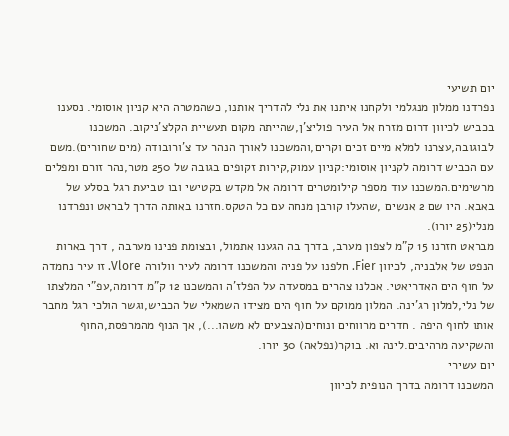יום תשיעי
נפרדנו ממלון מנגלמי ולקחנו איתנו את נלי להדריך אותנו, כשהמטרה היא קניון אוסומי. נסענו בכביש לכיוון דרום מזרח אל העיר פוליצ'ן,שהייתה מקום תעשיית הקלצ'ניקוב. המשכנו לבוגובה,עצרנו למלא מיים זכים וקרים,והמשכנו לאורך הנהר עד צ'ורובודה (מים שחורים).משם עם הכביש דרומה לקניון אוסומי:קניון עמוק,קירות זקופים בגובה של 250 מטר,נהר זורם ומפלים מרשימים.המשכנו עוד מספר קילומטרים דרומה אל מקדש בקטישי ובו טביעת רגל בסלע של באבא. היו שם 2 אנשים ,שהעלו קורבן מנחה עם כל הטקס.חזרנו באותה הדרך לבראט ונפרדנו מנלי(25 יורו).
מבראט חזרנו 15 ק"מ לצפון מערב, בדרך בה הגענו אתמול, ובצומת פנינו מערבה , דרך בארות הנפט של אלבניה, לכיוון Fier. חלפנו על פניה והמשכנו דרומה לעיר וולורה Vlore. זו עיר נחמדה על חוף הים האדריאטי. אכלנו צהרים במסעדה על הפלז'ה והמשכנו 12 ק"מ דרומה,עפ"י המלצתו של נלי,למלון רג'ינה. המלון ממוקם על חוף הים מצידו השמאלי של הכביש,וגשר הולכי רגל מחבר אותו לחוף היפה . חדרים מרווחים ונוחים(הצבעים לא משהו...), אך הנוף מהמרפסת,החוף והשקיעה מרהיבים.לינה וא. בוקר(נפלאה) 30 יורו.
יום עשירי
המשכנו דרומה בדרך הנופית לכיוון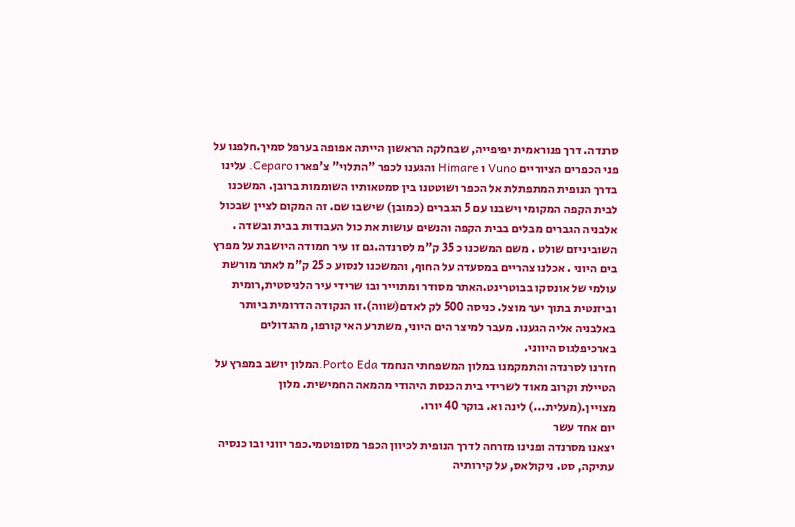סרנדה. דרך פנוראמית יפיפייה, שבחלקה הראשון הייתה אפופה בערפל סמיך.חלפנו על פני הכפרים הציוריים Vuno ו Himare והגענו לכפר "התלוי" צ'פארו Ceparo. עלינו בדרך הנופית המתפתלת אל הכפר ושוטטנו בין סמטאותיו השוממות ברובן. המשכנו לבית הקפה המקומי וישבנו עם 5 הגברים (כמובן) שישבו שם. זה המקום לציין שבכול אלבניה הגברים מבלים בבית הקפה והנשים עושות את כול העבודות בבית ובשדה . השוביניזם שולט . משם המשכנו כ 35 ק"מ לסרנדה.גם זו עיר חמודה היושבת על מפרץ בים היוני . אכלנו צהריים במסעדה על החוף, והמשכנו לנסוע כ 25 ק"מ לאתר מורשת עולמי של אונסקו בבוטרינט.האתר מסודר ומתוייר ובו שרידי עיר הלניסטית,רומית וביזנטית בתוך יער מוצל. כניסה 500 לק לאדם(שווה).זו הנקודה הדרומית ביותר באלבניה אליה הגענו. מעבר למיצר הים היוני, משתרע האי קורפו, מהגדולים בארכיפלגוס היווני.
חזרנו לסרנדה והתמקמנו במלון המשפחתי הנחמד Porto Eda.המלון יושב במפרץ על הטיילת וקרוב מאוד לשרידי בית הכנסת היהודי מהמאה החמישית. מלון מצויין.(מעלית...) לינה וא. בוקר 40 יורו.
יום אחד עשר
יצאנו מסרנדה ופנינו מזרחה לדרך הנופית לכיוון הכפר מסופוטמי.כפר יווני ובו כנסיה עתיקה, סט. ניקולאס, על קירותיה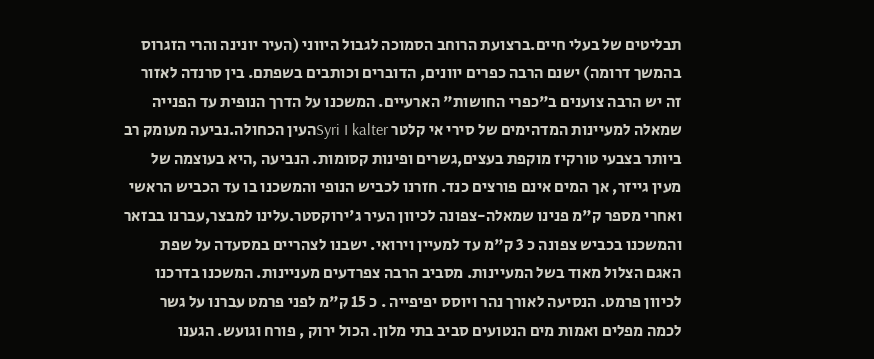תבליטים של בעלי חיים.ברצועת הרוחב הסמוכה לגבול היווני (העיר יונינה והרי הזגרוס בהמשך דרומה) ישנם הרבה כפרים יוונים, הדוברים וכותבים בשפתם. בין סרנדה לאזור זה יש הרבה צוענים ב"כפרי החושות" הארעיים. המשכנו על הדרך הנופית עד הפנייה שמאלה למעיינות המדהימים של סירי אי קלטר Syri I kalterהעין הכחולה.נביעה מעומק רב ביותר בצבעי טורקיז מוקפת בעצים,גשרים ופינות קסומות. הנביעה ,היא בעוצמה של מעין גייזר, אך המים אינם פורצים כנד. חזרנו לכביש הנופי והמשכנו בו עד הכביש הראשי ואחרי מספר ק"מ פנינו שמאלה-צפונה לכיוון העיר ג'ירוקסטר.עלינו למבצר,עברנו בבזאר והמשכנו בכביש צפונה כ 3 ק"מ עד למעיין וירואי. ישבנו לצהריים במסעדה על שפת האגם הצלול מאוד בשל המעיינות. מסביב הרבה צפרדעים מעניינות. המשכנו בדרכנו לכיוון פרמט. הנסיעה לאורך נהר ויוסס יפיפייה . כ 15 ק"מ לפני פרמט עברנו על גשר לכמה מפלים ואמות מים הנטועים סביב בתי מלון. הכול ירוק , פורח וגועש. הגענו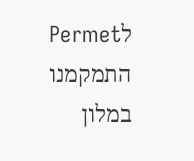לPermet התמקמנו במלון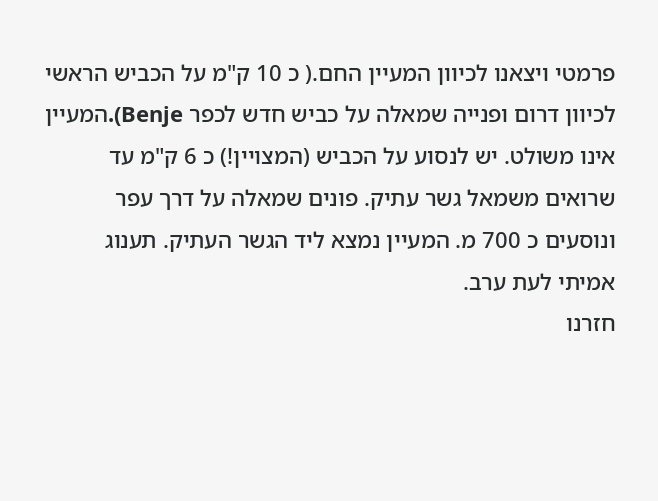פרמטי ויצאנו לכיוון המעיין החם.( כ 10 ק"מ על הכביש הראשי לכיוון דרום ופנייה שמאלה על כביש חדש לכפר Benje).המעיין אינו משולט. יש לנסוע על הכביש (המצויין!) כ 6 ק"מ עד שרואים משמאל גשר עתיק. פונים שמאלה על דרך עפר ונוסעים כ 700 מ. המעיין נמצא ליד הגשר העתיק. תענוג אמיתי לעת ערב.
חזרנו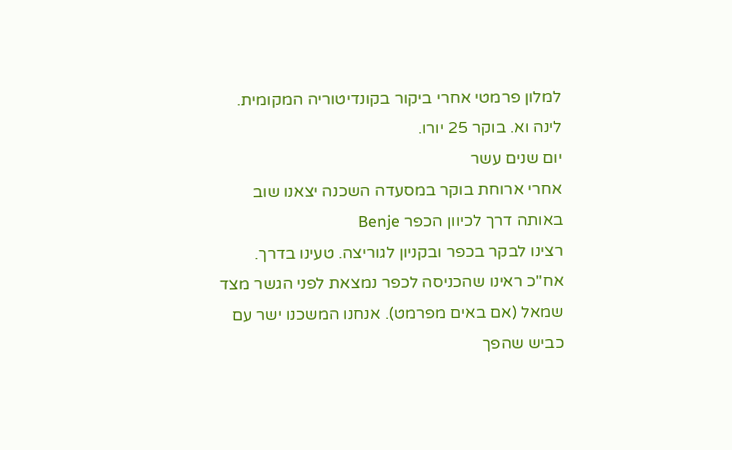למלון פרמטי אחרי ביקור בקונדיטוריה המקומית. לינה וא. בוקר 25 יורו.
יום שנים עשר
אחרי ארוחת בוקר במסעדה השכנה יצאנו שוב באותה דרך לכיוון הכפר Benje
רצינו לבקר בכפר ובקניון לגוריצה. טעינו בדרך. אח"כ ראינו שהכניסה לכפר נמצאת לפני הגשר מצד שמאל (אם באים מפרמט). אנחנו המשכנו ישר עם כביש שהפך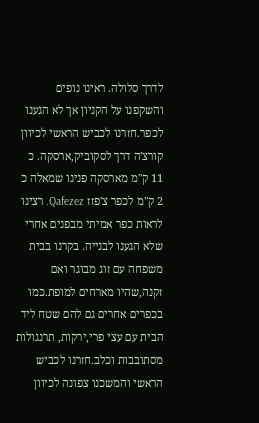לדרך סלולה. ראינו נופים והשקפנו על הקניון אך לא הגענו לכפר.חזרנו לכביש הראשי לכיוון קורצ'ה דרך לסקוביק,ארסקה. כ 11 ק"מ מארסקה פנינו שמאלה כ 2 ק"מ לכפר צ'פזז Qafezez. רצינו לראות כפר אמיתי מבפנים אחרי שלא הגענו לבנייה. בקרנו בבית משפחה עם זוג מבוגר ואם זקנה,שהיו מארחים למופת.כמו בכפרים אחרים גם להם שטח ליד הבית עם עצי פרי,ירקות, תרנגולות מסתובבות וכלב.חזרנו לכביש הראשי והמשכנו צפונה לכיוון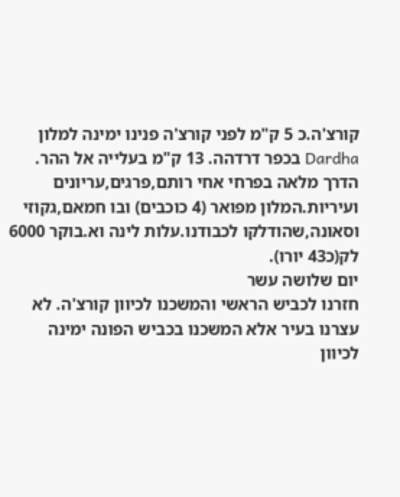קורצ'ה.כ 5 ק"מ לפני קורצ'ה פנינו ימינה למלון Dardha בכפר דרדהה. 13 ק"מ בעלייה אל ההר. הדרך מלאה בפרחי אחי רותם,פרגים,עריונים ועיריות.המלון מפואר (4 כוכבים) ובו חמאם,גקוזי וסאונה,שהודלקו לכבודנו.עלות לינה וא.בוקר 6000 לק(כ43 יורו).
יום שלושה עשר
חזרנו לכביש הראשי והמשכנו לכיוון קורצ'ה. לא עצרנו בעיר אלא המשכנו בכביש הפונה ימינה לכיוון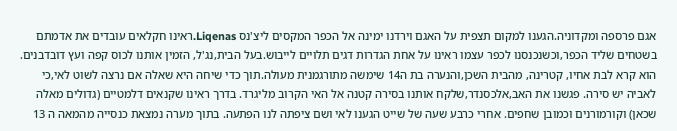אגם פרספה ומקדוניה.הגענו למקום תצפית על האגם וירדנו ימינה אל הכפר המקסים ליצ'נס Liqenas.ראינו חקלאים עובדים את אדמתם בשטחים שליד הכפר,וכשנכנסנו לכפר עצמו ראינו על אחת הגדרות דגים תלויים לייבוש.בעל הבית,נג'ל, הזמין אותנו לכוס קפה ועץ דובדבנים. הוא קרא לבת אחיו, קטרינה, מהבית השכן,והנערה בת ה14 שימשה מתורגמנית מעולה.תוך כדי שיחה היא שאלה אם נרצה לשוט לאי,כי לאביה יש סירה. פגשנו את האב,אלכסנדר,שלקח אותנו בסירה קטנה אל האי הקרוב מליגרד. בדרך ראינו שקנאים דלמטיים (גדולים מאלה שכאן) וקורמורנים וכמובן שחפים. אחרי כרבע שעה של שייט הגענו לאי ושם ציפתה לנו הפתעה. בתוך מערה נמצאת כנסייה מהמאה ה 13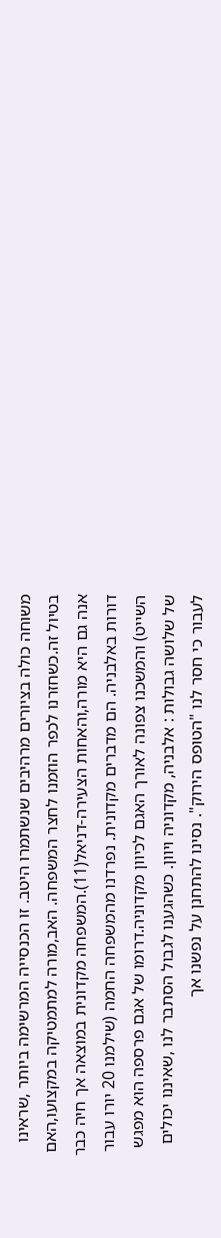משוחה כולה בציורים מרהיבים שנשתמרו היטב. זו הכנסייה המרשימה ביותר ,שראינו בטיול זה.כשחזרנו לכפר הוזמנו לחצר המשפחה. האב,מורה למתמטיקה במקצועו,האם אנה גם היא מורה,והאחות הצעירה-דניאל(11).המשפחה מקדונית במוצאה אך חיה כבר דורות באלבניה. הם מדברים מקדונית. נפרדנו מהמשפחה החמה (שילמנו 20 יורו עבור השייט) והמשכנו צפונה לאורך האגם לכיוון מקדוניה.דרומו של אגם פרספה הוא מפגש של שלושה גבולות : אלבניה, מקדוניה ויוון. כשהגענו לגבול הסתבר לנו ,שאיננו יכולים לעבור כי חסר לנו "הטופס הירוק". נסינו להתחנן על נפשנו אך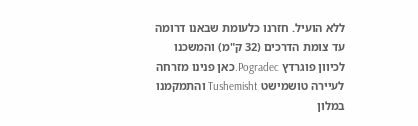ללא הועיל. חזרנו כלעומת שבאנו דרומה עד צומת הדרכים (32 ק"מ) והמשכנו לכיוון פוגרדץ Pogradec.כאן פנינו מזרחה לעיירה טושמישט Tushemisht והתמקמנו במלון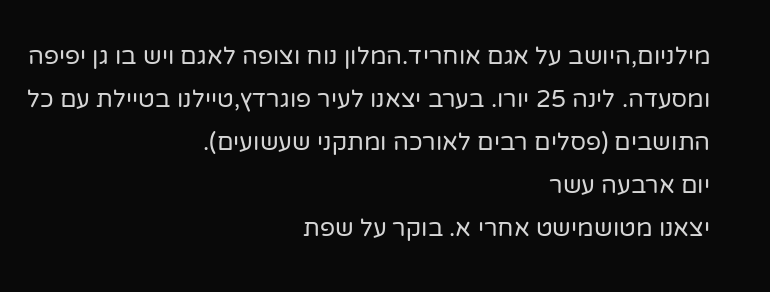מילניום,היושב על אגם אוחריד.המלון נוח וצופה לאגם ויש בו גן יפיפה ומסעדה. לינה 25 יורו. בערב יצאנו לעיר פוגרדץ,טיילנו בטיילת עם כל התושבים (פסלים רבים לאורכה ומתקני שעשועים).
יום ארבעה עשר
יצאנו מטושמישט אחרי א. בוקר על שפת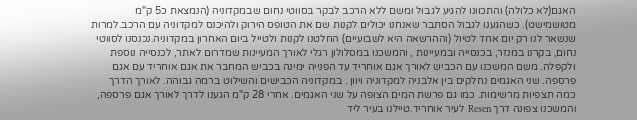האגם(לא כלולה) והתכוונו להגיע לגבול ומשם ללא הרכב לבקר בסווטי נחום שבמקדוניה (הנמצאת כ5 ק"מ מטושמישט). כשהגענו לגבול הסתבר שאנחנו יכולים לקנות שם את הטופס הירוק ולהיכנס למקדוניה עם הרכב.למרות שנשאר לנו רק יום אחד לטיול (וההרשאה היא לשבועיים) החלטנו לקנות ולטייל ביום האחרון במקדוניה.נכנסנו לסווטי נחום, בקרנו במנזר, בכנסייה ובמעיינות , והמשכנו במסלולון רגלי לאורך המעיינות שמדרום לאתר, לכנסייה נוספת ולקפלה. משם המשכנו עם הכביש לאורך אגם אוחריד עד הפנייה ימינה בכביש המחבר את אגם אוחריד עם אגם פרספה. שני האגמים נחלקים בין אלבניה למקדוניה ויוון . במקדוניה הכבישים והשילוט ברמה גבוהה. לאורך הדרך כמה תצפיות מרשימות. כמו גם פרשת המים הצופה על שני האגמים. אחרי 28 ק"מ הגענו לדרך לאורך אגם פרספה, והמשכנו צפונה דרך Resen לעיר אוחריד.טיילנו בעיר ליד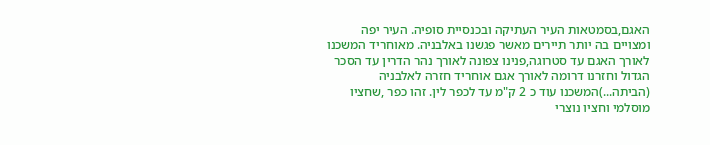האגם,בסמטאות העיר העתיקה ובכנסיית סופיה. העיר יפה ומצויים בה יותר תיירים מאשר פגשנו באלבניה. מאוחריד המשכנו לאורך האגם עד סטרוגה,פנינו צפונה לאורך נהר הדרין עד הסכר הגדול וחזרנו דרומה לאורך אגם אוחריד חזרה לאלבניה (הביתה...)המשכנו עוד כ 2 ק"מ עד לכפר לין. זהו כפר ,שחציו מוסלמי וחציו נוצרי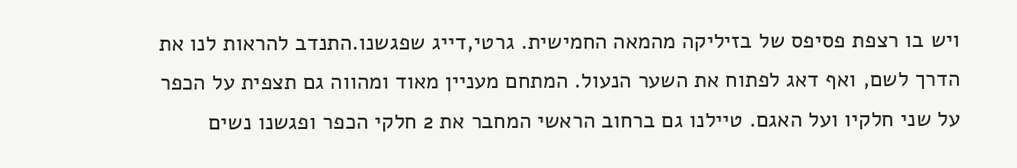ויש בו רצפת פסיפס של בזיליקה מהמאה החמישית. גרטי,דייג שפגשנו.התנדב להראות לנו את הדרך לשם, ואף דאג לפתוח את השער הנעול. המתחם מעניין מאוד ומהווה גם תצפית על הכפר על שני חלקיו ועל האגם. טיילנו גם ברחוב הראשי המחבר את 2 חלקי הכפר ופגשנו נשים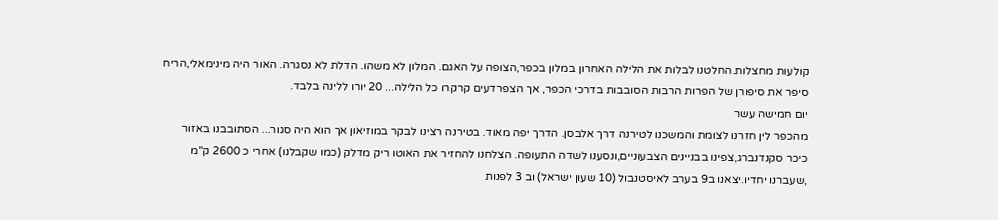קולעות מחצלות.החלטנו לבלות את הלילה האחרון במלון בכפר,הצופה על האגם. המלון לא משהו. הדלת לא נסגרה. האור היה מינימאלי,הריח סיפר את סיפורן של הפרות הרבות הסובבות בדרכי הכפר, אך הצפרדעים קרקרו כל הלילה... 20 יורו ללינה בלבד.
יום חמישה עשר
מהכפר לין חזרנו לצומת והמשכנו לטירנה דרך אלבסן. הדרך יפה מאוד. בטירנה רצינו לבקר במוזיאון אך הוא היה סגור... הסתובבנו באזור כיכר סקנדנברג,צפינו בבניינים הצבעוניים,ונסענו לשדה התעופה. הצלחנו להחזיר את האוטו ריק מדלק (כמו שקבלנו) אחרי כ 2600 ק"מ ,שעברנו יחדיו.יצאנו ב9 בערב לאיסטנבול (10 שעון ישראל) וב 3 לפנות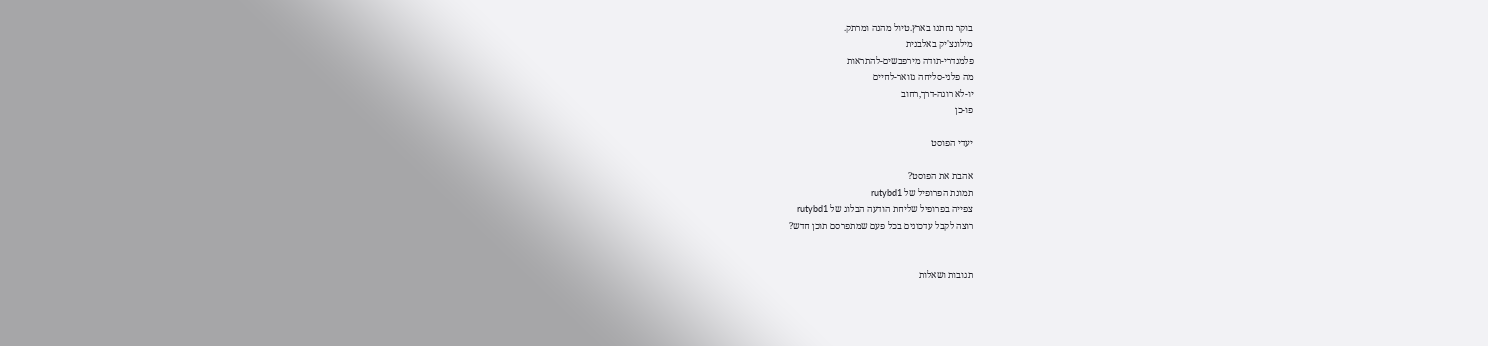בוקר נחתנו בארץ.טיול מהנה ומרתק.
מילונצ'יק באלבנית
פלמנדרי-תודה מירפבשים-להתראות
מה פלני-סליחה גזואר-לחיים
יו-לא רוגה-דרך,רחוב
פו-כן

יעדי הפוסט

אהבת את הפוסט?
תמונת הפרופיל של rutybd1
צפייה בפרופיל שליחת הודעה הבלוג של rutybd1
רוצה לקבל עדכונים בכל פעם שמתפרסם תוכן חדש?


תגובות ושאלות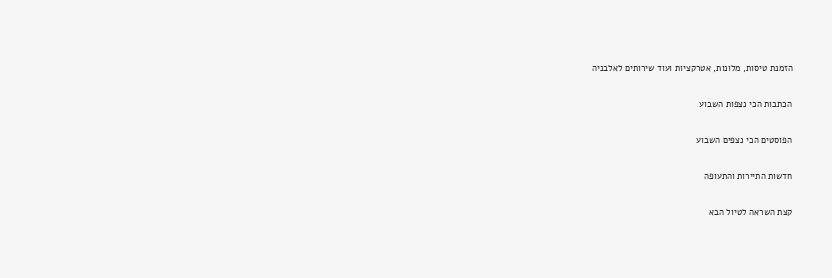הזמנת טיסות, מלונות, אטרקציות ועוד שירותים לאלבניה

הכתבות הכי נצפות השבוע

הפוסטים הכי נצפים השבוע

חדשות התיירות והתעופה

קצת השראה לטיול הבא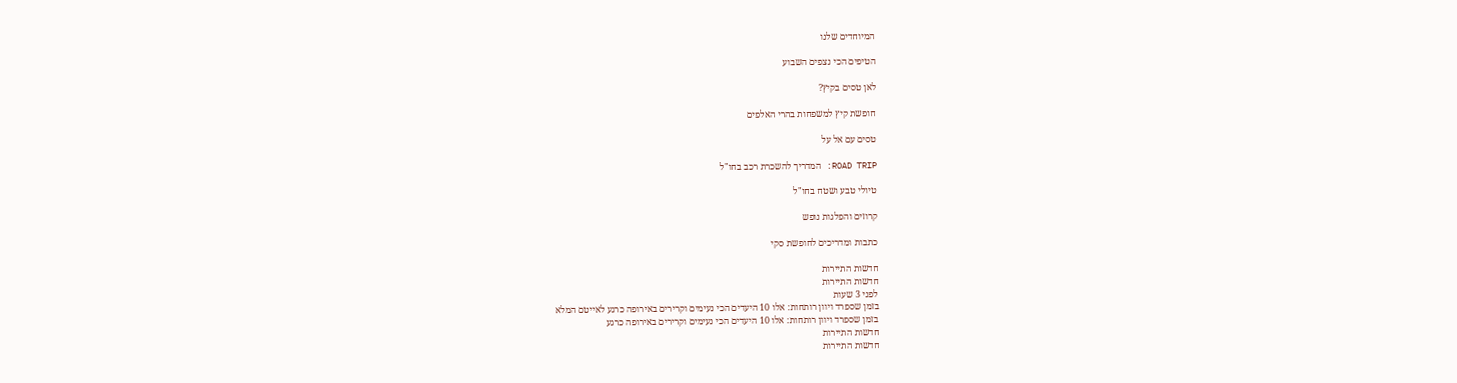המיוחדים שלנו

הטיפים הכי נצפים השבוע

לאן טסים בקיץ?

חופשת קיץ למשפחות בהרי האלפים

טסים עם אל על

ROAD TRIP: המדריך להשכרת רכב בחו"ל

טיולי טבע ושטח בחו"ל

קרוזים והפלגות נופש

כתבות ומדריכים לחופשת סקי

חדשות התיירות
חדשות התיירות
לפני 3 שעות
בזמן שספרד ויוון רותחות: אלו 10 היעדים הכי נעימים וקרירים באירופה כרגע לאייטם המלא
בזמן שספרד ויוון רותחות: אלו 10 היעדים הכי נעימים וקרירים באירופה כרגע
חדשות התיירות
חדשות התיירות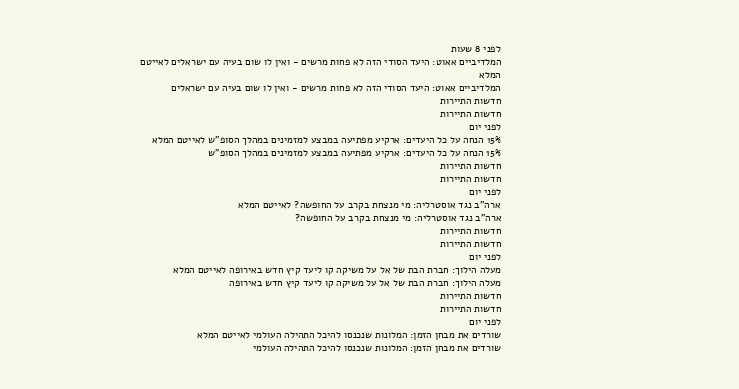לפני 8 שעות
המלדיביים אאוט: היעד הסודי הזה לא פחות מרשים - ואין לו שום בעיה עם ישראלים לאייטם המלא
המלדיביים אאוט: היעד הסודי הזה לא פחות מרשים - ואין לו שום בעיה עם ישראלים
חדשות התיירות
חדשות התיירות
לפני יום
15% הנחה על כל היעדים: ארקיע מפתיעה במבצע למזמינים במהלך הסופ"ש לאייטם המלא
15% הנחה על כל היעדים: ארקיע מפתיעה במבצע למזמינים במהלך הסופ"ש
חדשות התיירות
חדשות התיירות
לפני יום
ארה"ב נגד אוסטרליה: מי מנצחת בקרב על החופשה? לאייטם המלא
ארה"ב נגד אוסטרליה: מי מנצחת בקרב על החופשה?
חדשות התיירות
חדשות התיירות
לפני יום
מעלה הילוך: חברת הבת של אל על משיקה קו ליעד קיץ חדש באירופה לאייטם המלא
מעלה הילוך: חברת הבת של אל על משיקה קו ליעד קיץ חדש באירופה
חדשות התיירות
חדשות התיירות
לפני יום
שורדים את מבחן הזמן: המלונות שנכנסו להיכל התהילה העולמי לאייטם המלא
שורדים את מבחן הזמן: המלונות שנכנסו להיכל התהילה העולמי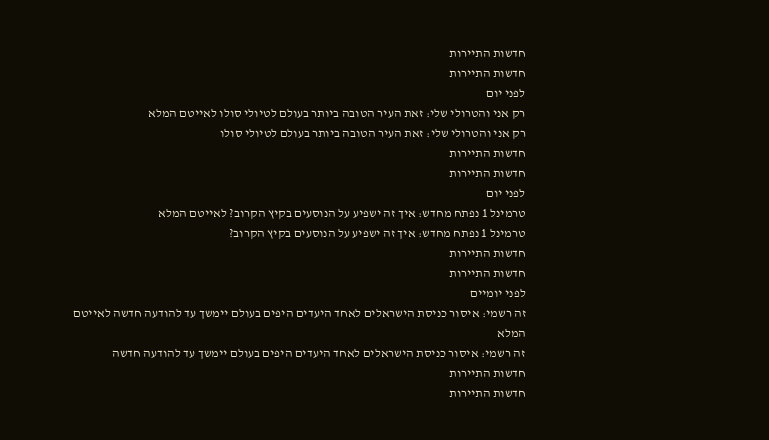חדשות התיירות
חדשות התיירות
לפני יום
רק אני והטרולי שלי: זאת העיר הטובה ביותר בעולם לטיולי סולו לאייטם המלא
רק אני והטרולי שלי: זאת העיר הטובה ביותר בעולם לטיולי סולו
חדשות התיירות
חדשות התיירות
לפני יום
טרמינל 1 נפתח מחדש: איך זה ישפיע על הנוסעים בקיץ הקרוב? לאייטם המלא
טרמינל 1 נפתח מחדש: איך זה ישפיע על הנוסעים בקיץ הקרוב?
חדשות התיירות
חדשות התיירות
לפני יומיים
זה רשמי: איסור כניסת הישראלים לאחד היעדים היפים בעולם יימשך עד להודעה חדשה לאייטם המלא
זה רשמי: איסור כניסת הישראלים לאחד היעדים היפים בעולם יימשך עד להודעה חדשה
חדשות התיירות
חדשות התיירות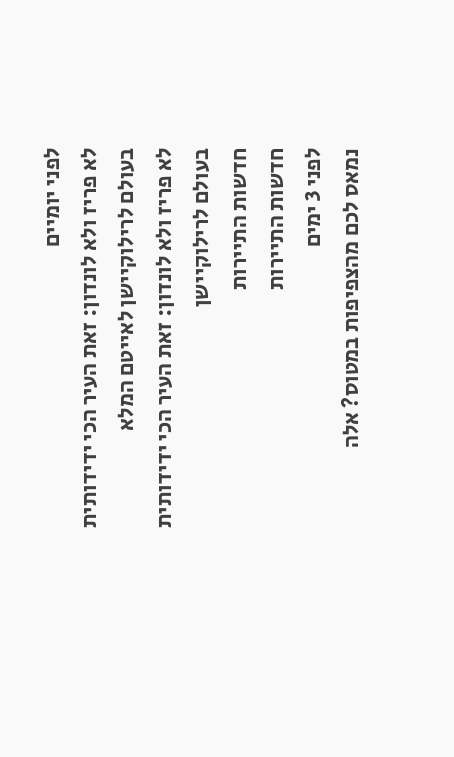לפני יומיים
לא פריז ולא לונדון: זאת העיר הכי ידידותית בעולם לרילוקיישן לאייטם המלא
לא פריז ולא לונדון: זאת העיר הכי ידידותית בעולם לרילוקיישן
חדשות התיירות
חדשות התיירות
לפני 3 ימים
נמאס לכם מהצפיפות במטוס? אלה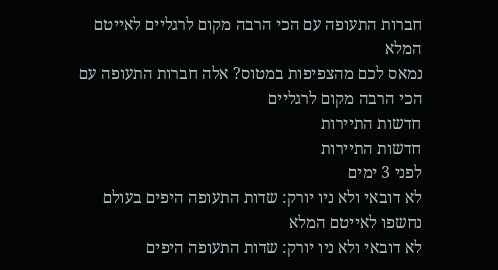חברות התעופה עם הכי הרבה מקום לרגליים לאייטם המלא
נמאס לכם מהצפיפות במטוס? אלה חברות התעופה עם הכי הרבה מקום לרגליים
חדשות התיירות
חדשות התיירות
לפני 3 ימים
לא דובאי ולא ניו יורק: שדות התעופה היפים בעולם נחשפו לאייטם המלא
לא דובאי ולא ניו יורק: שדות התעופה היפים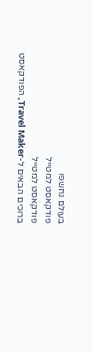בעולם נחשפו
פודקאסט למטייל
פודקאסט למטייל
ברוכים הבאים ל-Travel Maker, הפודקאסט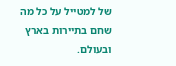של למטייל על כל מה שחם בתיירות בארץ ובעולם.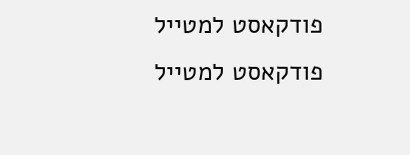פודקאסט למטייל
פודקאסט למטייל